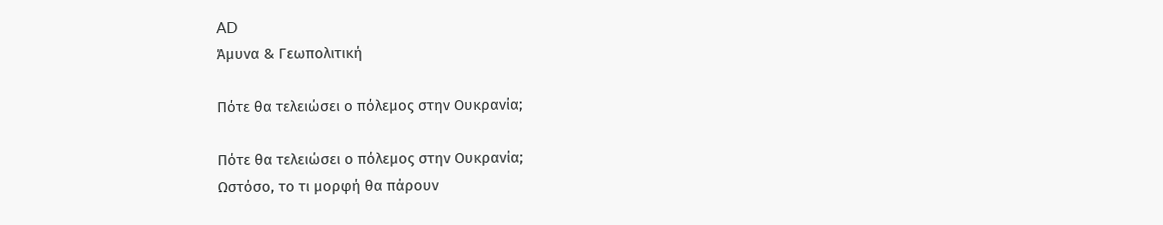AD
Άμυνα & Γεωπολιτική

Πότε θα τελειώσει ο πόλεμος στην Ουκρανία;

Πότε θα τελειώσει ο πόλεμος στην Ουκρανία;
Ωστόσο, το τι μορφή θα πάρουν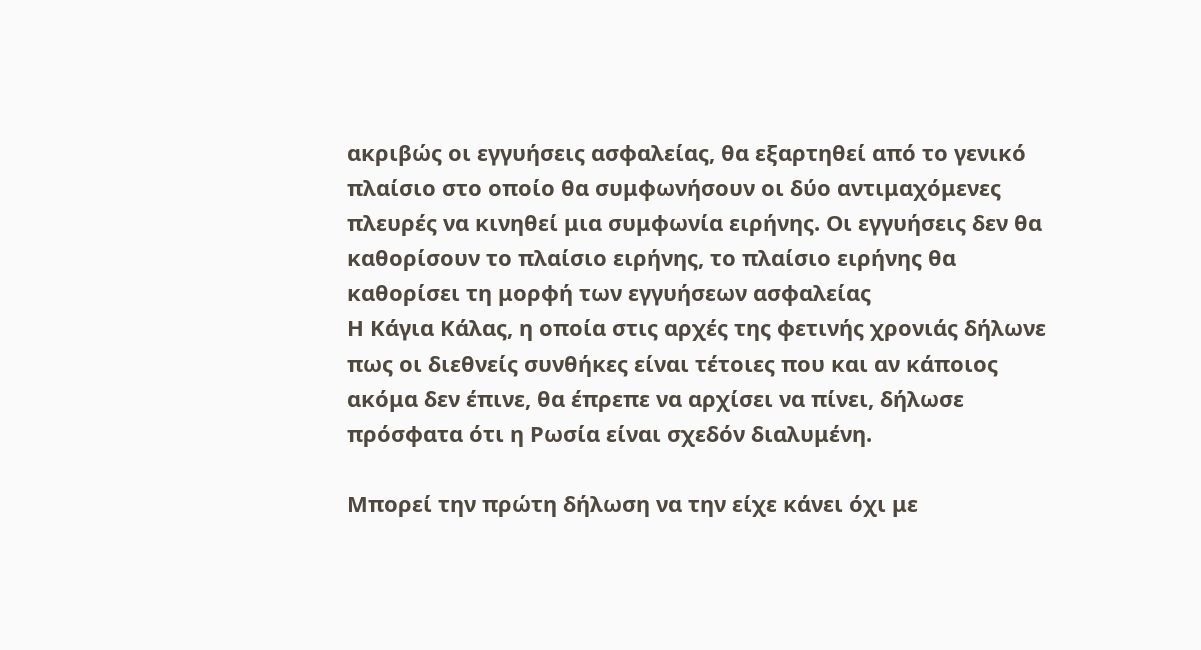ακριβώς οι εγγυήσεις ασφαλείας, θα εξαρτηθεί από το γενικό πλαίσιο στο οποίο θα συμφωνήσουν οι δύο αντιμαχόμενες πλευρές να κινηθεί μια συμφωνία ειρήνης. Οι εγγυήσεις δεν θα καθορίσουν το πλαίσιο ειρήνης, το πλαίσιο ειρήνης θα καθορίσει τη μορφή των εγγυήσεων ασφαλείας
Η Κάγια Κάλας, η οποία στις αρχές της φετινής χρονιάς δήλωνε πως οι διεθνείς συνθήκες είναι τέτοιες που και αν κάποιος ακόμα δεν έπινε, θα έπρεπε να αρχίσει να πίνει, δήλωσε πρόσφατα ότι η Ρωσία είναι σχεδόν διαλυμένη.

Μπορεί την πρώτη δήλωση να την είχε κάνει όχι με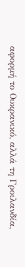αφορμή το Ουκρανικό, αλλά τη Γροιλανδία,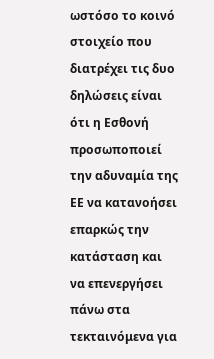ωστόσο το κοινό στοιχείο που διατρέχει τις δυο δηλώσεις είναι ότι η Εσθονή προσωποποιεί την αδυναμία της ΕΕ να κατανοήσει επαρκώς την κατάσταση και να επενεργήσει πάνω στα τεκταινόμενα για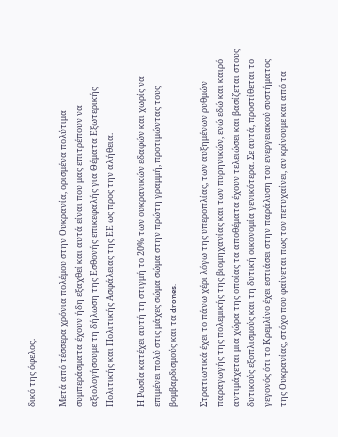δικό της όφελος.

Μετά από τέσσερα χρόνια πολέμου στην Ουκρανία, ορισμένα πολύτιμα συμπεράσματα έχουν ήδη εξαχθεί και αυτά είναι που μας επιτρέπουν να αξιολογήσουμε τη δήλωση της Εσθονής επικεφαλής για Θέματα Εξωτερικής Πολιτικής και Πολιτικής Ασφάλειας της ΕΕ ως προς την αλήθεια.

Η Ρωσία κατέχει αυτή τη στιγμή το 20% των ουκρανικών εδαφών και χωρίς να επιμένει πολύ στις μάχες σώμα σώμα στην πρώτη γραμμή, προτιμώντας τους βομβαρδισμούς και τα drones.

Στρατιωτικά έχει το πάνω χέρι λόγω της υπεροπλίας, των αυξημένων ρυθμών παραγωγής της πολεμικής της βιομηχανίας και των πυρηνικών, ενώ εδώ και καιρό αντιμάχεται μια χώρα της οποίας τα αποθέματα έχουν τελειώσει και βασίζεται στους δυτικούς εξοπλισμούς και τη δυτική οικονομία γενικότερα. Σε αυτά, προστίθεται το γεγονός ότι το Κρεμλίνο έχει εστιάσει στην παράλυση του ενεργειακού συστήματος της Ουκρανίας, στόχο που φαίνεται πως τον πετυχαίνει, αν κρίνουμε και από τα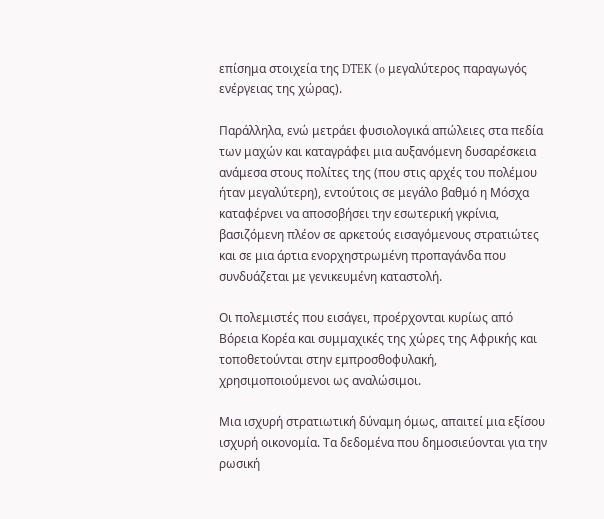επίσημα στοιχεία της DTEK (o μεγαλύτερος παραγωγός ενέργειας της χώρας).

Παράλληλα, ενώ μετράει φυσιολογικά απώλειες στα πεδία των μαχών και καταγράφει μια αυξανόμενη δυσαρέσκεια ανάμεσα στους πολίτες της (που στις αρχές του πολέμου ήταν μεγαλύτερη), εντούτοις σε μεγάλο βαθμό η Μόσχα καταφέρνει να αποσοβήσει την εσωτερική γκρίνια, βασιζόμενη πλέον σε αρκετούς εισαγόμενους στρατιώτες και σε μια άρτια ενορχηστρωμένη προπαγάνδα που συνδυάζεται με γενικευμένη καταστολή.

Οι πολεμιστές που εισάγει, προέρχονται κυρίως από Βόρεια Κορέα και συμμαχικές της χώρες της Αφρικής και τοποθετούνται στην εμπροσθοφυλακή, χρησιμοποιούμενοι ως αναλώσιμοι.

Μια ισχυρή στρατιωτική δύναμη όμως, απαιτεί μια εξίσου ισχυρή οικονομία. Τα δεδομένα που δημοσιεύονται για την ρωσική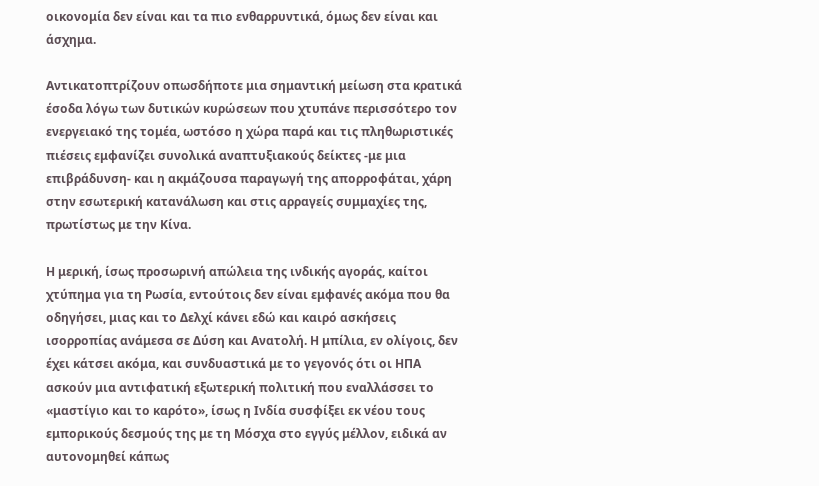οικονομία δεν είναι και τα πιο ενθαρρυντικά, όμως δεν είναι και άσχημα.

Αντικατοπτρίζουν οπωσδήποτε μια σημαντική μείωση στα κρατικά έσοδα λόγω των δυτικών κυρώσεων που χτυπάνε περισσότερο τον ενεργειακό της τομέα, ωστόσο η χώρα παρά και τις πληθωριστικές πιέσεις εμφανίζει συνολικά αναπτυξιακούς δείκτες -με μια επιβράδυνση- και η ακμάζουσα παραγωγή της απορροφάται, χάρη στην εσωτερική κατανάλωση και στις αρραγείς συμμαχίες της, πρωτίστως με την Κίνα.

Η μερική, ίσως προσωρινή απώλεια της ινδικής αγοράς, καίτοι χτύπημα για τη Ρωσία, εντούτοις δεν είναι εμφανές ακόμα που θα οδηγήσει, μιας και το Δελχί κάνει εδώ και καιρό ασκήσεις ισορροπίας ανάμεσα σε Δύση και Ανατολή. Η μπίλια, εν ολίγοις, δεν έχει κάτσει ακόμα, και συνδυαστικά με το γεγονός ότι οι ΗΠΑ ασκούν μια αντιφατική εξωτερική πολιτική που εναλλάσσει το «μαστίγιο και το καρότο», ίσως η Ινδία συσφίξει εκ νέου τους εμπορικούς δεσμούς της με τη Μόσχα στο εγγύς μέλλον, ειδικά αν αυτονομηθεί κάπως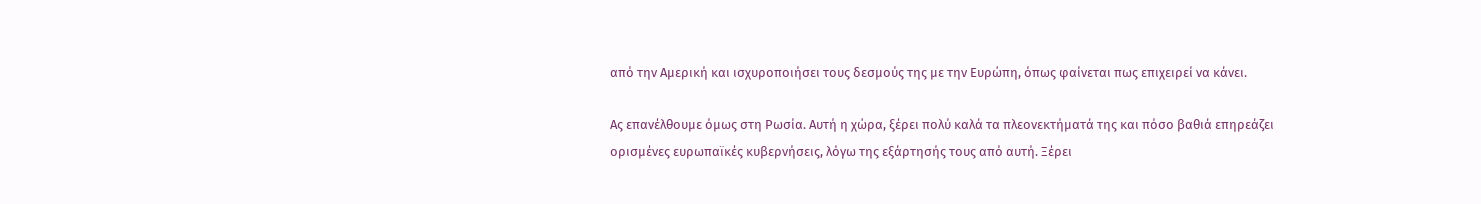από την Αμερική και ισχυροποιήσει τους δεσμούς της με την Ευρώπη, όπως φαίνεται πως επιχειρεί να κάνει.

Ας επανέλθουμε όμως στη Ρωσία. Αυτή η χώρα, ξέρει πολύ καλά τα πλεονεκτήματά της και πόσο βαθιά επηρεάζει ορισμένες ευρωπαϊκές κυβερνήσεις, λόγω της εξάρτησής τους από αυτή. Ξέρει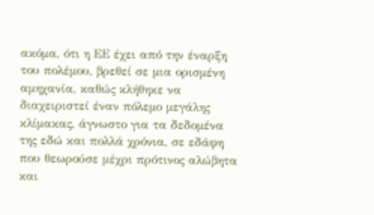ακόμα, ότι η ΕΕ έχει από την έναρξη του πολέμου, βρεθεί σε μια ορισμένη αμηχανία, καθώς κλήθηκε να διαχειριστεί έναν πόλεμο μεγάλης κλίμακας, άγνωστο για τα δεδομένα της εδώ και πολλά χρόνια, σε εδάφη που θεωρούσε μέχρι πρότινος αλώβητα και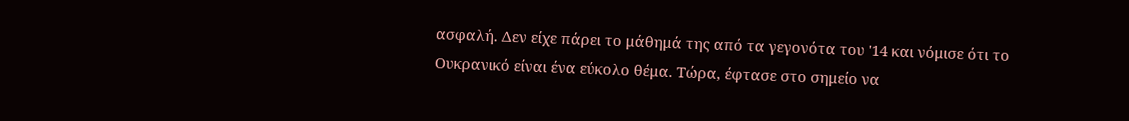ασφαλή. Δεν είχε πάρει το μάθημά της από τα γεγονότα του '14 και νόμισε ότι το Ουκρανικό είναι ένα εύκολο θέμα. Τώρα, έφτασε στο σημείο να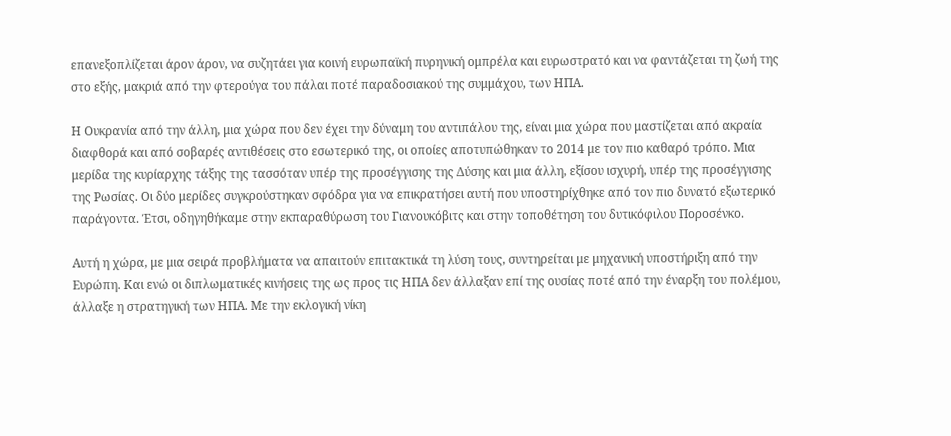επανεξοπλίζεται άρον άρον, να συζητάει για κοινή ευρωπαϊκή πυρηνική ομπρέλα και ευρωστρατό και να φαντάζεται τη ζωή της στο εξής, μακριά από την φτερούγα του πάλαι ποτέ παραδοσιακού της συμμάχου, των ΗΠΑ.

Η Ουκρανία από την άλλη, μια χώρα που δεν έχει την δύναμη του αντιπάλου της, είναι μια χώρα που μαστίζεται από ακραία διαφθορά και από σοβαρές αντιθέσεις στο εσωτερικό της, οι οποίες αποτυπώθηκαν το 2014 με τον πιο καθαρό τρόπο. Μια μερίδα της κυρίαρχης τάξης της τασσόταν υπέρ της προσέγγισης της Δύσης και μια άλλη, εξίσου ισχυρή, υπέρ της προσέγγισης της Ρωσίας. Οι δύο μερίδες συγκρούστηκαν σφόδρα για να επικρατήσει αυτή που υποστηρίχθηκε από τον πιο δυνατό εξωτερικό παράγοντα. Έτσι, οδηγηθήκαμε στην εκπαραθύρωση του Γιανουκόβιτς και στην τοποθέτηση του δυτικόφιλου Ποροσένκο.

Αυτή η χώρα, με μια σειρά προβλήματα να απαιτούν επιτακτικά τη λύση τους, συντηρείται με μηχανική υποστήριξη από την Ευρώπη. Και ενώ οι διπλωματικές κινήσεις της ως προς τις ΗΠΑ δεν άλλαξαν επί της ουσίας ποτέ από την έναρξη του πολέμου, άλλαξε η στρατηγική των ΗΠΑ. Με την εκλογική νίκη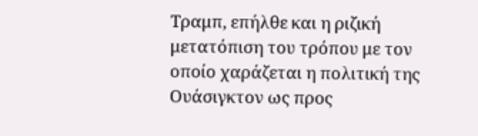Τραμπ, επήλθε και η ριζική μετατόπιση του τρόπου με τον οποίο χαράζεται η πολιτική της Ουάσιγκτον ως προς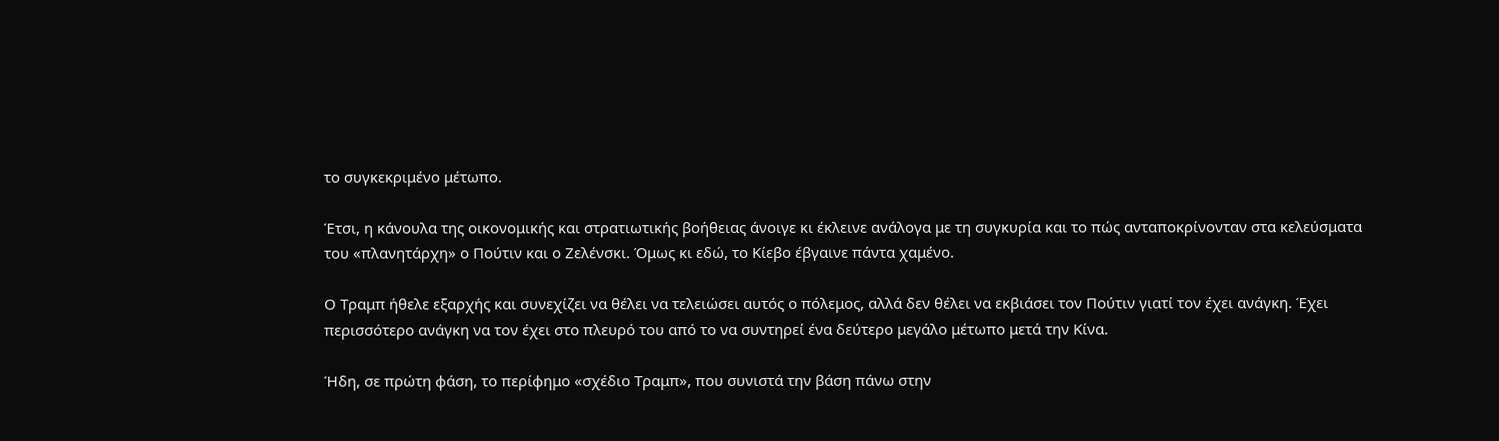το συγκεκριμένο μέτωπο.

Έτσι, η κάνουλα της οικονομικής και στρατιωτικής βοήθειας άνοιγε κι έκλεινε ανάλογα με τη συγκυρία και το πώς ανταποκρίνονταν στα κελεύσματα του «πλανητάρχη» ο Πούτιν και ο Ζελένσκι. Όμως κι εδώ, το Κίεβο έβγαινε πάντα χαμένο.

Ο Τραμπ ήθελε εξαρχής και συνεχίζει να θέλει να τελειώσει αυτός ο πόλεμος, αλλά δεν θέλει να εκβιάσει τον Πούτιν γιατί τον έχει ανάγκη. Έχει περισσότερο ανάγκη να τον έχει στο πλευρό του από το να συντηρεί ένα δεύτερο μεγάλο μέτωπο μετά την Κίνα.

Ήδη, σε πρώτη φάση, το περίφημο «σχέδιο Τραμπ», που συνιστά την βάση πάνω στην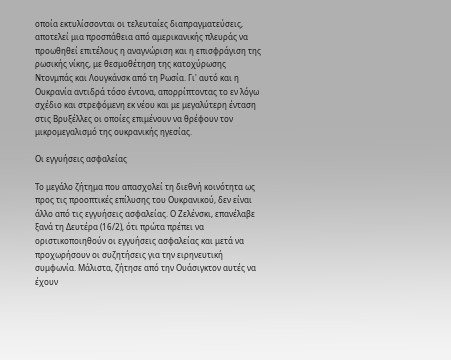οποία εκτυλίσσονται οι τελευταίες διαπραγματεύσεις, αποτελεί μια προσπάθεια από αμερικανικής πλευράς να προωθηθεί επιτέλους η αναγνώριση και η επισφράγιση της ρωσικής νίκης, με θεσμοθέτηση της κατοχύρωσης Ντονμπάς και Λουγκάνσκ από τη Ρωσία. Γι' αυτό και η Ουκρανία αντιδρά τόσο έντονα, απορρίπτοντας το εν λόγω σχέδιο και στρεφόμενη εκ νέου και με μεγαλύτερη ένταση στις Βρυξέλλες οι οποίες επιμένουν να θρέφουν τον μικρομεγαλισμό της ουκρανικής ηγεσίας.

Οι εγγυήσεις ασφαλείας

Το μεγάλο ζήτημα που απασχολεί τη διεθνή κοινότητα ως προς τις προοπτικές επίλυσης του Ουκρανικού, δεν είναι άλλο από τις εγγυήσεις ασφαλείας. Ο Ζελένσκι, επανέλαβε ξανά τη Δευτέρα (16/2), ότι πρώτα πρέπει να οριστικοποιηθούν οι εγγυήσεις ασφαλείας και μετά να προχωρήσουν οι συζητήσεις για την ειρηνευτική συμφωνία. Μάλιστα, ζήτησε από την Ουάσιγκτον αυτές να έχουν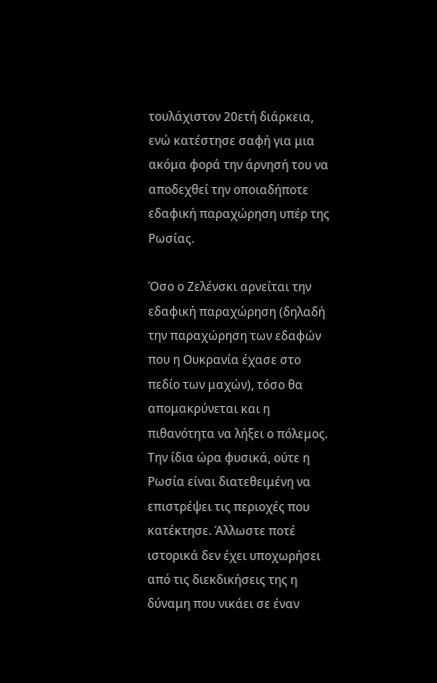τουλάχιστον 20ετή διάρκεια, ενώ κατέστησε σαφή για μια ακόμα φορά την άρνησή του να αποδεχθεί την οποιαδήποτε εδαφική παραχώρηση υπέρ της Ρωσίας.

Όσο ο Ζελένσκι αρνείται την εδαφική παραχώρηση (δηλαδή την παραχώρηση των εδαφών που η Ουκρανία έχασε στο πεδίο των μαχών), τόσο θα απομακρύνεται και η πιθανότητα να λήξει ο πόλεμος. Την ίδια ώρα φυσικά, ούτε η Ρωσία είναι διατεθειμένη να επιστρέψει τις περιοχές που κατέκτησε. Άλλωστε ποτέ ιστορικά δεν έχει υποχωρήσει από τις διεκδικήσεις της η δύναμη που νικάει σε έναν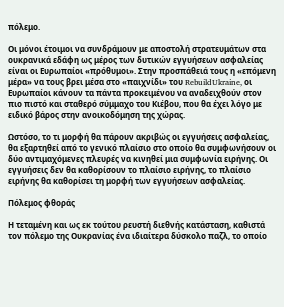πόλεμο.

Οι μόνοι έτοιμοι να συνδράμουν με αποστολή στρατευμάτων στα ουκρανικά εδάφη ως μέρος των δυτικών εγγυήσεων ασφαλείας είναι οι Ευρωπαίοι «πρόθυμοι». Στην προσπάθειά τους η «επόμενη μέρα» να τους βρει μέσα στο «παιχνίδι» του RebuildUkraine, οι Ευρωπαίοι κάνουν τα πάντα προκειμένου να αναδειχθούν στον πιο πιστό και σταθερό σύμμαχο του Κιέβου, που θα έχει λόγο με ειδικό βάρος στην ανοικοδόμηση της χώρας.

Ωστόσο, το τι μορφή θα πάρουν ακριβώς οι εγγυήσεις ασφαλείας, θα εξαρτηθεί από το γενικό πλαίσιο στο οποίο θα συμφωνήσουν οι δύο αντιμαχόμενες πλευρές να κινηθεί μια συμφωνία ειρήνης. Οι εγγυήσεις δεν θα καθορίσουν το πλαίσιο ειρήνης, το πλαίσιο ειρήνης θα καθορίσει τη μορφή των εγγυήσεων ασφαλείας.

Πόλεμος φθοράς

Η τεταμένη και ως εκ τούτου ρευστή διεθνής κατάσταση, καθιστά τον πόλεμο της Ουκρανίας ένα ιδιαίτερα δύσκολο παζλ, το οποίο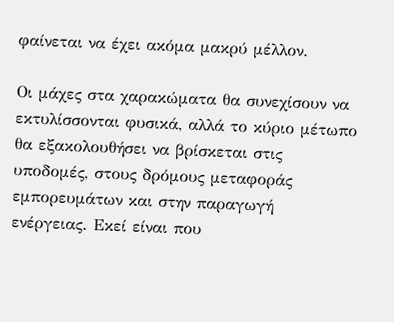φαίνεται να έχει ακόμα μακρύ μέλλον.

Οι μάχες στα χαρακώματα θα συνεχίσουν να εκτυλίσσονται φυσικά, αλλά το κύριο μέτωπο θα εξακολουθήσει να βρίσκεται στις υποδομές, στους δρόμους μεταφοράς εμπορευμάτων και στην παραγωγή ενέργειας. Εκεί είναι που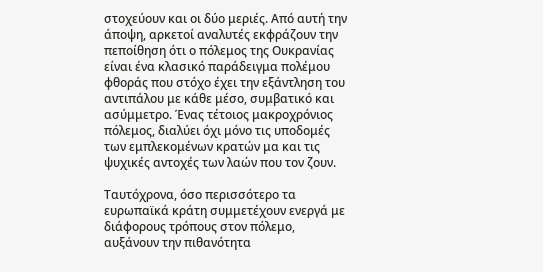στοχεύουν και οι δύο μεριές. Από αυτή την άποψη, αρκετοί αναλυτές εκφράζουν την πεποίθηση ότι ο πόλεμος της Ουκρανίας είναι ένα κλασικό παράδειγμα πολέμου φθοράς που στόχο έχει την εξάντληση του αντιπάλου με κάθε μέσο, συμβατικό και ασύμμετρο. Ένας τέτοιος μακροχρόνιος πόλεμος, διαλύει όχι μόνο τις υποδομές των εμπλεκομένων κρατών μα και τις ψυχικές αντοχές των λαών που τον ζουν.

Ταυτόχρονα, όσο περισσότερο τα ευρωπαϊκά κράτη συμμετέχουν ενεργά με διάφορους τρόπους στον πόλεμο, αυξάνουν την πιθανότητα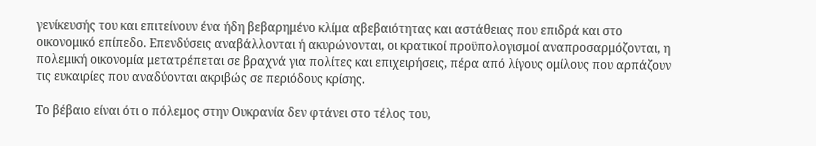γενίκευσής του και επιτείνουν ένα ήδη βεβαρημένο κλίμα αβεβαιότητας και αστάθειας που επιδρά και στο οικονομικό επίπεδο. Επενδύσεις αναβάλλονται ή ακυρώνονται, οι κρατικοί προϋπολογισμοί αναπροσαρμόζονται, η πολεμική οικονομία μετατρέπεται σε βραχνά για πολίτες και επιχειρήσεις, πέρα από λίγους ομίλους που αρπάζουν τις ευκαιρίες που αναδύονται ακριβώς σε περιόδους κρίσης.

Το βέβαιο είναι ότι ο πόλεμος στην Ουκρανία δεν φτάνει στο τέλος του,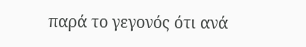παρά το γεγονός ότι ανά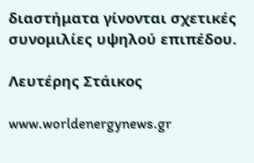διαστήματα γίνονται σχετικές συνομιλίες υψηλού επιπέδου.

Λευτέρης Στάικος

www.worldenergynews.gr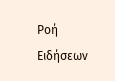Ρoή Ειδήσεων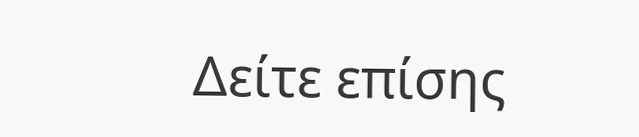Δείτε επίσης